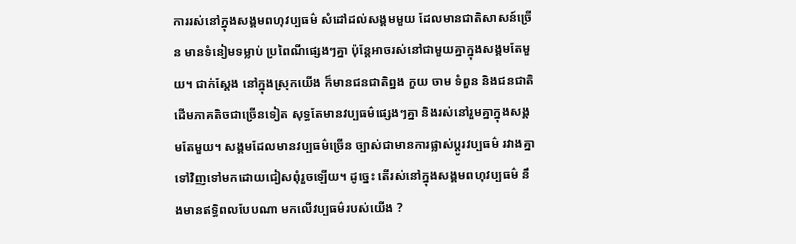ការរស់នៅក្នុងសង្គមពហុវប្បធម៌ សំដៅដល់សង្គមមួយ ដែលមានជាតិសាសន៍ច្រើន មានទំនៀមទម្លាប់ ប្រពៃណីផ្សេងៗគ្នា ប៉ុន្តែអាចរស់នៅជាមួយគ្នាក្នុងសង្គមតែមួយ។ ជាក់ស្ដែង នៅក្នុងស្រុកយើង ក៏មានជនជាតិព្នង កួយ ចាម ទំពួន និងជនជាតិដើមភាគតិចជាច្រើនទៀត សុទ្ធតែមានវប្បធម៌ផ្សេងៗគ្នា និងរស់នៅរួមគ្នាក្នុងសង្គមតែមួយ។ សង្គមដែលមានវប្បធម៌ច្រើន ច្បាស់ជាមានការផ្លាស់ប្ដូរវប្បធម៌ រវាងគ្នា ទៅវិញទៅមកដោយជៀសពុំរួចឡើយ។ ដូច្នេះ តើរស់នៅក្នុងសង្គមពហុវប្បធម៌ នឹងមានឥទ្ធិពលបែបណា មកលើវប្បធម៌របស់យើង ?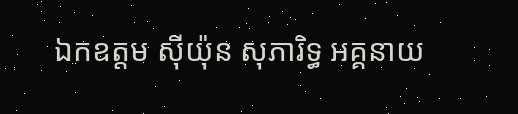ឯកឧត្តម ស៊ីយ៉ុន សុភារិទ្ធ អគ្គនាយ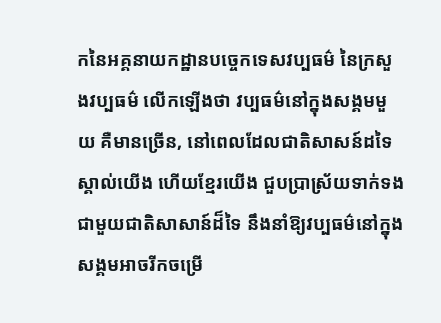កនៃអគ្គនាយកដ្ឋានបច្ចេកទេសវប្បធម៌ នៃក្រសួងវប្បធម៌ លើកឡើងថា វប្បធម៌នៅក្នុងសង្គមមួយ គឺមានច្រើន, នៅពេលដែលជាតិសាសន៍ដទៃស្គាល់យើង ហើយខ្មែរយើង ជួបប្រាស្រ័យទាក់ទងជាមួយជាតិសាសាន៍ដ៏ទៃ នឹងនាំឱ្យវប្បធម៌នៅក្នុងសង្គមអាចរីកចម្រើ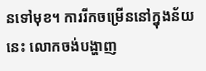នទៅមុខ។ ការរីកចម្រើននៅក្នុងន័យនេះ លោកចង់បង្ហាញ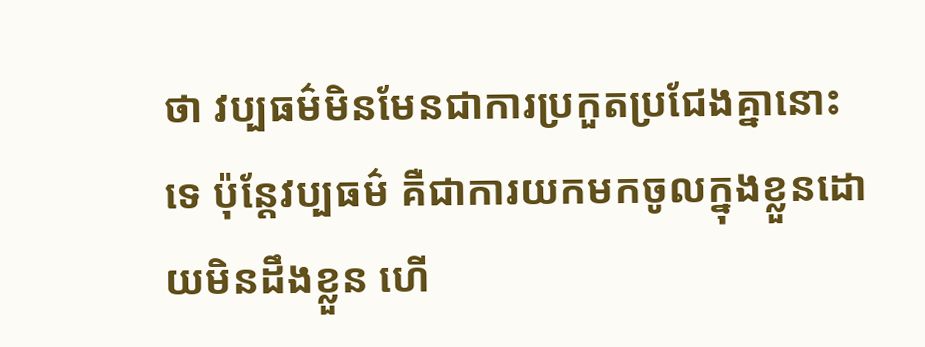ថា វប្បធម៌មិនមែនជាការប្រកួតប្រជែងគ្នានោះទេ ប៉ុន្តែវប្បធម៌ គឺជាការយកមកចូលក្នុងខ្លួនដោយមិនដឹងខ្លួន ហើ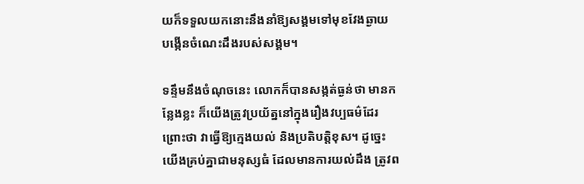យក៏ទទួលយកនោះនឹងនាំឱ្យសង្គមទៅមុខវែងឆ្ងាយ បង្កើនចំណេះដឹងរបស់សង្គម។

ទន្ទឹមនឹងចំណុចនេះ លោកក៏បានសង្កត់ធ្ងន់ថា មានកន្លែងខ្លះ ក៏យើងត្រូវប្រយ័ត្ននៅក្នុងរឿងវប្បធម៌ដែរ ព្រោះថា វាធ្វើឱ្យក្មេងយល់ និងប្រតិបត្តិខុស។ ដូច្នេះ យើងគ្រប់គ្នាជាមនុស្សធំ ដែលមានការយល់ដឹង ត្រូវព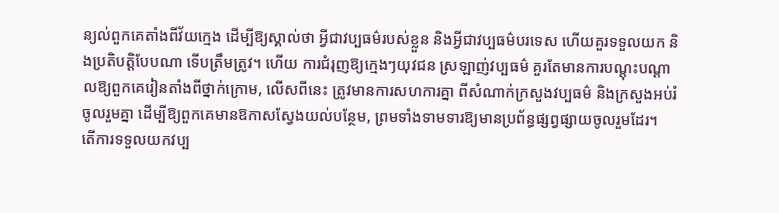ន្យល់ពួកគេតាំងពីវ័យក្មេង ដើម្បីឱ្យស្គាល់ថា អ្វីជាវប្បធម៌របស់ខ្លួន និងអ្វីជាវប្បធម៌បរទេស ហើយគួរទទួលយក និងប្រតិបត្តិបែបណា ទើបត្រឹមត្រូវ។ ហើយ ការជំរុញឱ្យក្មេងៗយុវជន ស្រឡាញ់វប្បធម៌ គួរតែមានការបណ្ដុះបណ្ដាលឱ្យពួកគេរៀនតាំងពីថ្នាក់ក្រោម, លើសពីនេះ ត្រូវមានការសហការគ្នា ពីសំណាក់ក្រសួងវប្បធម៌ និងក្រសួងអប់រំចូលរួមគ្នា ដើម្បីឱ្យពួកគេមានឱកាសស្វែងយល់បន្ថែម, ព្រមទាំងទាមទារឱ្យមានប្រព័ន្ធផ្សព្វផ្សាយចូលរួមដែរ។
តើការទទួលយកវប្ប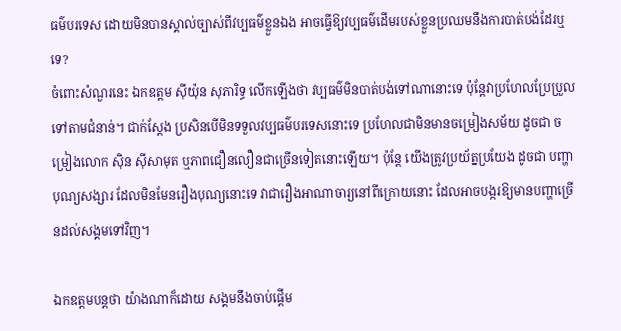ធម៌បរទេស ដោយមិនបានស្គាល់ច្បាស់ពីវប្បធម៌ខ្លួនឯង អាចធ្វើឱ្យវប្បធម៌ដើមរបស់ខ្លួនប្រឈមនឹងការបាត់បង់ដែរឬទេ?
ចំពោះសំណួរនេះ ឯកឧត្តម ស៊ីយ៉ុន សុភារិទ្ធ លើកឡើងថា វប្បធម៌មិនបាត់បង់ទៅណានោះទេ ប៉ុន្តែវាប្រហែលប្រែប្រួលទៅតាមជំនាន់។ ជាក់ស្ដែង ប្រសិនបើមិនទទួលវប្បធម៌បរទេសនោះទេ ប្រហែលជាមិនមានចម្រៀងសម័យ ដូចជា ចម្រៀងលោក ស៊ិន ស៊ីសាមុត ឬភាពជឿនលឿនជាច្រើនទៀតនោះឡើយ។ ប៉ុន្តែ យើងត្រូវប្រយ័ត្នប្រយែង ដូចជា បញ្ហាបុណ្យសង្សារ ដែលមិនមែនរឿងបុណ្យនោះទេ វាជារឿងអាណាចារ្យនៅពីក្រោយនោះ ដែលអាចបង្ករឱ្យមានបញ្ហាច្រើនដល់សង្គមទៅវិញ។

ឯកឧត្តមបន្តថា យ៉ាងណាក៏ដោយ សង្គមនឹងចាប់ផ្ដើម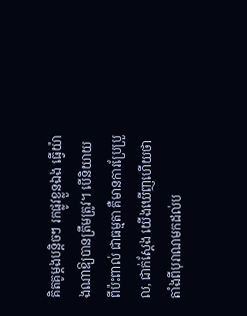គិតគូម្ដងបន្តិចៗ រកផ្លូវខ្លួនឯង ធ្វើយ៉ាងណាឱ្យបានត្រឹមត្រូវ។ បើនិយាយពីប៉ះពាល់ ជាធម្មតា គឺមានការប្រែប្រួល, ជាក់ស្ដែង យើងឃើញហើយថា តាំងពីបុរាណមកដល់ប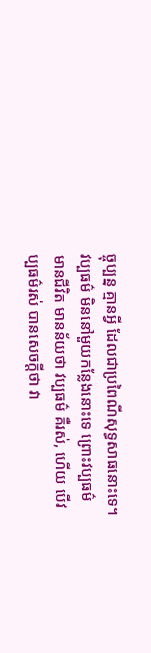ច្ចុប្បន្ន គ្មានអ្វី ដែលជាប្រពៃណីសុទ្ធសាធនោះទេ។
វប្បធម៌ មិននៅមួយកន្លែងនោះទេ ព្រោះវប្បធម៌ មានជីវិត មានន័យថា វប្បធម៌ គឺរស់, ហើយ បើវប្បធម៌រស់ បានសេចក្ដីថា វា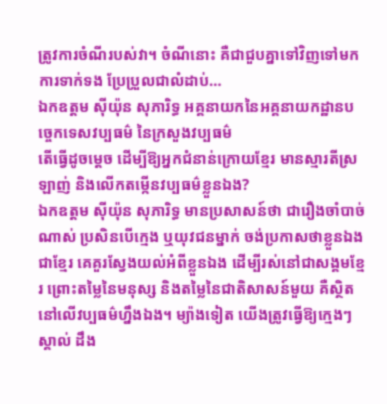ត្រូវការចំណីរបស់វា។ ចំណីនោះ គឺជាជួបគ្នាទៅវិញទៅមក ការទាក់ទង ប្រែប្រួលជាលំដាប់…
ឯកឧត្តម ស៊ីយ៉ុន សុភារិទ្ធ អគ្គនាយកនៃអគ្គនាយកដ្ឋានបច្ចេកទេសវប្បធម៌ នៃក្រសួងវប្បធម៌
តើធ្វើដូចម្ដេច ដើម្បីឱ្យអ្នកជំនាន់ក្រោយខ្មែរ មានស្មារតីស្រឡាញ់ និងលើកតម្កើនវប្បធម៌ខ្លួនឯង?
ឯកឧត្តម ស៊ីយ៉ុន សុភារិទ្ធ មានប្រសាសន៍ថា ជារឿងចាំបាច់ណាស់ ប្រសិនបើក្មេង ឬយុវជនម្នាក់ ចង់ប្រកាសថាខ្លួនឯងជាខ្មែរ គេគួរស្វែងយល់អំពីខ្លួនឯង ដើម្បីរស់នៅជាសង្គមខ្មែរ ព្រោះតម្លៃនៃមនុស្ស និងតម្លៃនៃជាតិសាសន៍មួយ គឺស្ថិតនៅលើវប្បធម៌ហ្នឹងឯង។ ម្យ៉ាងទៀត យើងត្រូវធ្វើឱ្យក្មេងៗ ស្គាល់ ដឹង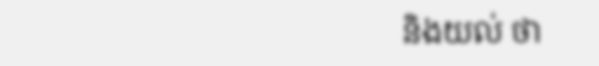និងយល់ ថា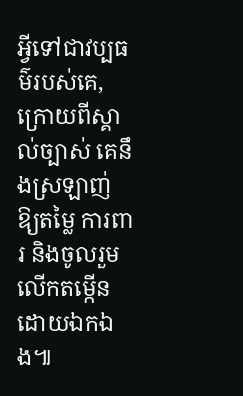អ្វីទៅជាវប្បធម៌របស់គេ, ក្រោយពីស្គាល់ច្បាស់ គេនឹងស្រឡាញ់ ឱ្យតម្លៃ ការពារ និងចូលរួមលើកតម្កើនដោយឯកឯង៕